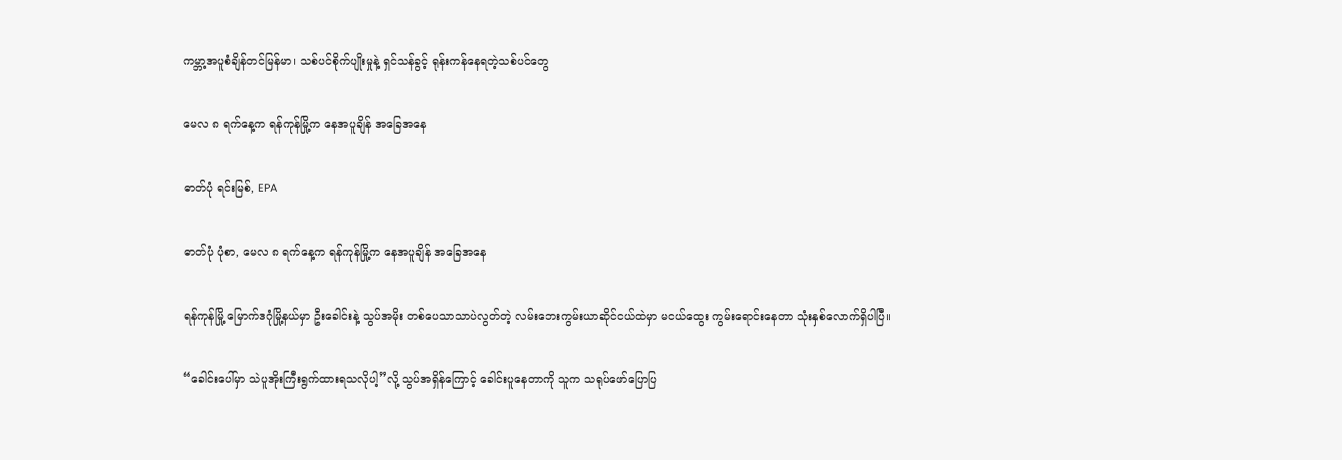ကမ္ဘာ့အပူစံချိန်တင်မြန်မာ၊ သစ်ပင်စိုက်ပျိုးမှုနဲ့ ရှင်သန်ခွင့် ရုန်းကန်နေရတဲ့သစ်ပင်တွေ

မေလ ၈ ရက်နေ့က ရန်ကုန်မြို့က နေအပူချိန် အခြေအနေ

ဓာတ်ပုံ ရင်းမြစ်, EPA

ဓာတ်ပုံ ပုံစာ, မေလ ၈ ရက်နေ့က ရန်ကုန်မြို့က နေအပူချိန် အခြေအနေ

ရန်ကုန်မြို့ မြောက်ဒဂုံမြို့နယ်မှာ ဦးခေါင်းနဲ့ သွပ်အမိုး တစ်ပေသာသာပဲလွတ်တဲ့ လမ်းဘေးကွမ်းယာဆိုင်ငယ်ထဲမှာ မငယ်ထွေး ကွမ်းရောင်းနေတာ သုံးနှစ်လောက်ရှိပါပြီ။

“ခေါင်းပေါ်မှာ သဲပူအိုးကြီးရွက်ထားရသလိုပါ့”လို့ သွပ်အရှိန်ကြောင့် ခေါင်းပူနေတာကို သူက သရုပ်ဖော်ပြောပြ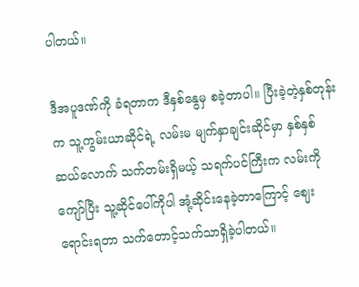ပါတယ်။

ဒီအပူဒဏ်ကို ခံရတာက ဒီနှစ်နွေမှ စခဲ့တာပါ။ ပြီးခဲ့တဲ့နှစ်တုန်းက သူ့ကွမ်းယာဆိုင်ရဲ့ လမ်းမ မျက်နှာချင်းဆိုင်မှာ နှစ်နှစ်ဆယ်လောက် သက်တမ်းရှိမယ့် သရက်ပင်ကြီးက လမ်းကိုကျော်ပြီး သူ့ဆိုင်ပေါ်ကိုပါ အုံ့ဆိုင်းနေခဲ့တာကြောင့် ဈေးရောင်းရတာ သက်တောင့်သက်သာရှိခဲ့ပါတယ်။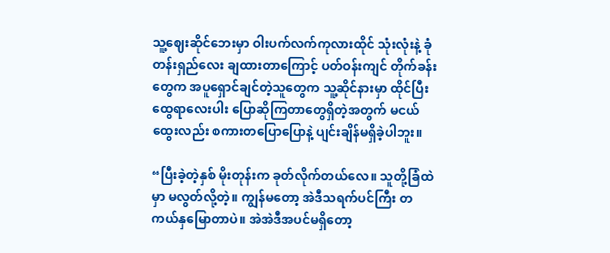သူ့ဈေးဆိုင်ဘေးမှာ ဝါးပက်လက်ကုလားထိုင် သုံးလုံးနဲ့ ခုံတန်းရှည်လေး ချထားတာကြောင့် ပတ်ဝန်းကျင် တိုက်ခန်းတွေက အပူရှောင်ချင်တဲ့သူတွေက သူ့ဆိုင်နားမှာ ထိုင်ပြီး ထွေရာလေးပါး ပြောဆိုကြတာတွေရှိတဲ့အတွက် မငယ်ထွေးလည်း စကားတပြောပြောနဲ့ ပျင်းချိန်မရှိခဲ့ပါဘူး။

“ပြီးခဲ့တဲ့နှစ် မိုးတုန်းက ခုတ်လိုက်တယ်လေ။ သူတို့ခြံထဲမှာ မလွတ်လို့တဲ့။ ကျွန်မတော့ အဲဒီသရက်ပင်ကြီး တကယ်နှမြောတာပဲ။ အဲအဲဒီအပင်မရှိတော့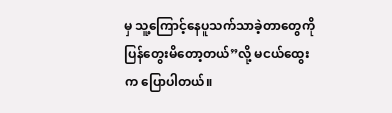မှ သူ့ကြောင့်နေပူသက်သာခဲ့တာတွေကို ပြန်တွေးမိတော့တယ်”လို့ မငယ်ထွေးက ပြောပါတယ်။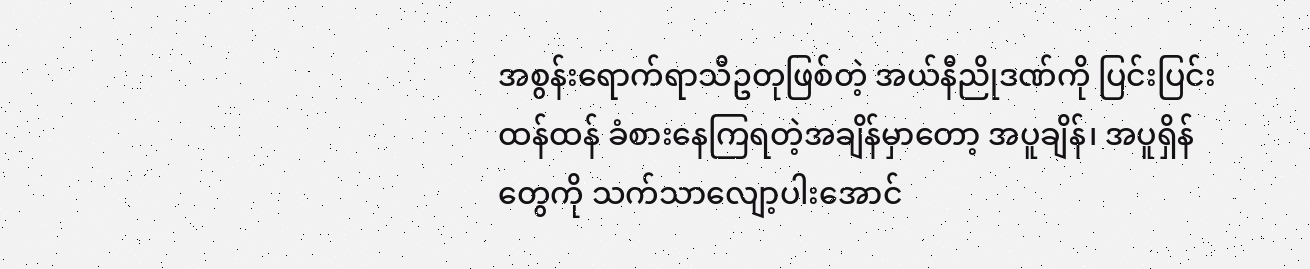အစွန်းရောက်ရာသီဥတုဖြစ်တဲ့ အယ်နီညိုဒဏ်ကို ပြင်းပြင်းထန်ထန် ခံစားနေကြရတဲ့အချိန်မှာတော့ အပူချိန်၊ အပူရှိန်တွေကို သက်သာလျော့ပါးအောင်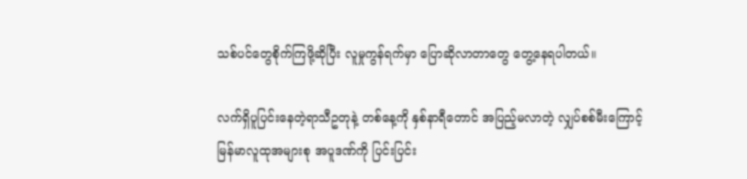သစ်ပင်တွေစိုက်ကြဖို့ဆိုပြီး လူမှုကွန်ရက်မှာ ပြောဆိုလာတာတွေ တွေ့နေရပါတယ်။

လက်ရှိပူပြင်းနေတဲ့ရာသီဥတုနဲ့ တစ်နေ့ကို နှစ်နာရီတောင် အပြည့်မလာတဲ့ လျှပ်စစ်မီးကြောင့် မြန်မာလူထုအများစု အပူဒဏ်ကို ပြင်းပြင်း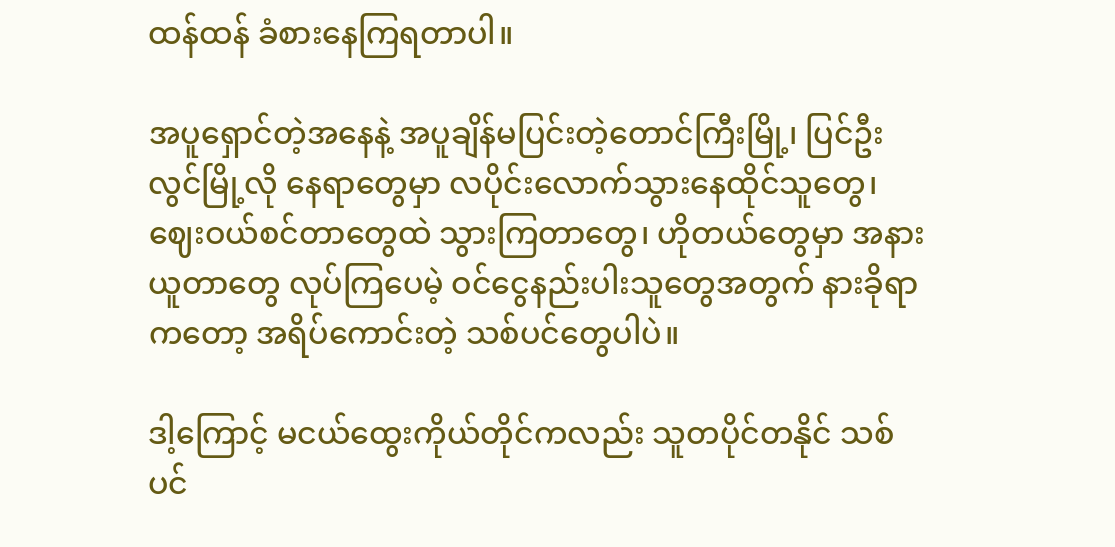ထန်ထန် ခံစားနေကြရတာပါ။

အပူရှောင်တဲ့အနေနဲ့ အပူချိန်မပြင်းတဲ့တောင်ကြီးမြို့၊ ပြင်ဦးလွင်မြို့လို နေရာတွေမှာ လပိုင်းလောက်သွားနေထိုင်သူတွေ၊ ဈေးဝယ်စင်တာတွေထဲ သွားကြတာတွေ၊ ဟိုတယ်တွေမှာ အနားယူတာတွေ လုပ်ကြပေမဲ့ ဝင်ငွေနည်းပါးသူတွေအတွက် နားခိုရာကတော့ အရိပ်ကောင်းတဲ့ သစ်ပင်တွေပါပဲ။

ဒါ့ကြောင့် မငယ်ထွေးကိုယ်တိုင်ကလည်း သူတပိုင်တနိုင် သစ်ပင်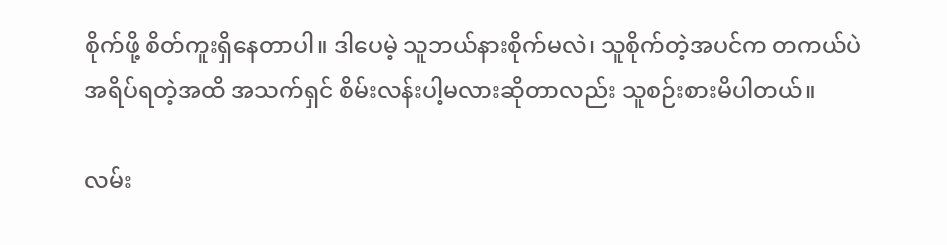စိုက်ဖို့ စိတ်ကူးရှိနေတာပါ။ ဒါပေမဲ့ သူဘယ်နားစိုက်မလဲ၊ သူစိုက်တဲ့အပင်က တကယ်ပဲ အရိပ်ရတဲ့အထိ အသက်ရှင် စိမ်းလန်းပါ့မလားဆိုတာလည်း သူစဉ်းစားမိပါတယ်။

လမ်း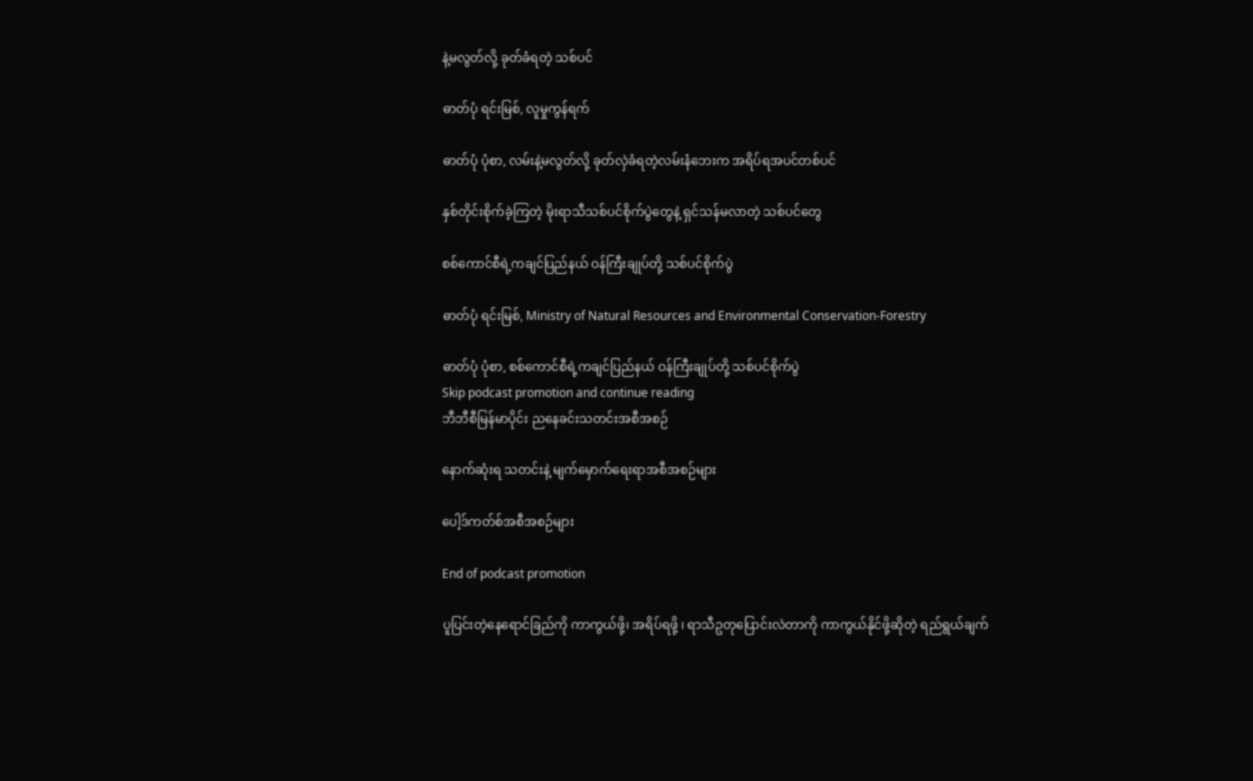နဲ့မလွတ်လို့ ခုတ်ခံရတဲ့ သစ်ပင်

ဓာတ်ပုံ ရင်းမြစ်, လူမှုကွန်ရက်

ဓာတ်ပုံ ပုံစာ, လမ်းနဲ့မလွတ်လို့ ခုတ်လှဲခံရတဲ့လမ်းနံဘေးက အရိပ်ရအပင်တစ်ပင်

နှစ်တိုင်းစိုက်ခဲ့ကြတဲ့ မိုးရာသီသစ်ပင်စိုက်ပွဲတွေနဲ့ ရှင်သန်မလာတဲ့ သစ်ပင်တွေ

စစ်ကောင်စီရဲ့ကချင်ပြည်နယ် ဝန်ကြီးချုပ်တို့ သစ်ပင်စိုက်ပွဲ

ဓာတ်ပုံ ရင်းမြစ်, Ministry of Natural Resources and Environmental Conservation-Forestry

ဓာတ်ပုံ ပုံစာ, စစ်ကောင်စီရဲ့ကချင်ပြည်နယ် ဝန်ကြီးချုပ်တို့ သစ်ပင်စိုက်ပွဲ
Skip podcast promotion and continue reading
ဘီဘီစီမြန်မာပိုင်း ညနေခင်းသတင်းအစီအစဉ်

နောက်ဆုံးရ သတင်းနဲ့ မျက်မှောက်ရေးရာအစီအစဉ်များ

ပေါ့ဒ်ကတ်စ်အစီအစဉ်များ

End of podcast promotion

ပူပြင်းတဲ့နေရောင်ခြည်ကို ကာကွယ်ဖို့၊ အရိပ်ရဖို့ ၊ ရာသီဥတုပြောင်းလဲတာကို ကာကွယ်နိုင်ဖို့ဆိုတဲ့ ရည်ရွယ်ချက်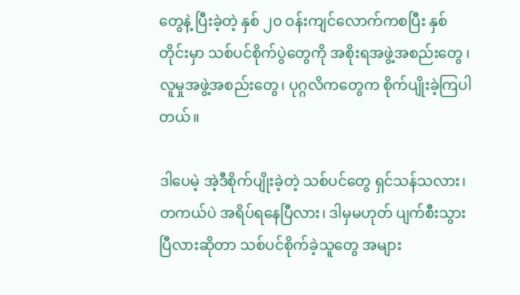တွေနဲ့ ပြီးခဲ့တဲ့ နှစ် ၂၀ ဝန်းကျင်လောက်ကစပြီး နှစ်တိုင်းမှာ သစ်ပင်စိုက်ပွဲတွေကို အစိုးရအဖွဲ့အစည်းတွေ ၊ လူမှုအဖွဲ့အစည်းတွေ၊ ပုဂ္ဂလိကတွေက စိုက်ပျိုးခဲ့ကြပါတယ်။

ဒါပေမဲ့ အဲ့ဒီစိုက်ပျိုးခဲ့တဲ့ သစ်ပင်တွေ ရှင်သန်သလား၊ တကယ်ပဲ အရိပ်ရနေပြီလား၊ ဒါမှမဟုတ် ပျက်စီးသွားပြီလားဆိုတာ သစ်ပင်စိုက်ခဲ့သူတွေ အများ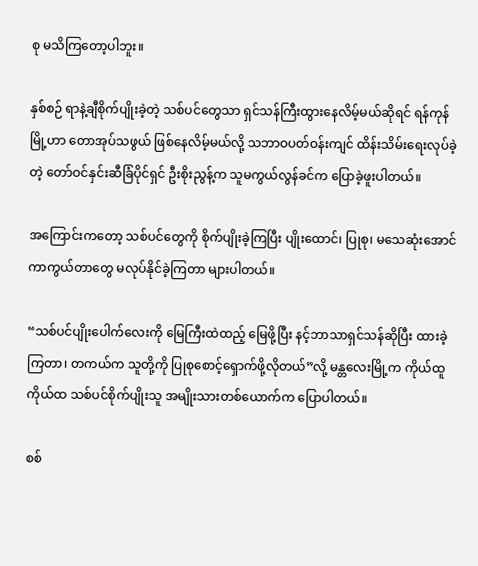စု မသိကြတော့ပါဘူး။

နှစ်စဉ် ရာနဲ့ချီစိုက်ပျိုးခဲ့တဲ့ သစ်ပင်တွေသာ ရှင်သန်ကြီးထွားနေလိမ့်မယ်ဆိုရင် ရန်ကုန်မြို့ဟာ တောအုပ်သဖွယ် ဖြစ်နေလိမ့်မယ်လို့ သဘာဝပတ်ဝန်းကျင် ထိန်းသိမ်းရေးလုပ်ခဲ့တဲ့ တော်ဝင်နှင်းဆီခြံပိုင်ရှင် ဦးစိုးညွန့်က သူမကွယ်လွန်ခင်က ပြောခဲ့ဖူးပါတယ်။

အကြောင်းကတော့ သစ်ပင်တွေကို စိုက်ပျိုးခဲ့ကြပြီး ပျိုးထောင်၊ ပြုစု၊ မသေဆုံးအောင် ကာကွယ်တာတွေ မလုပ်နိုင်ခဲ့ကြတာ များပါတယ်။

“သစ်ပင်ပျိုးပေါက်လေးကို မြေကြီးထဲထည့် မြေဖို့ပြီး နင့်ဘာသာရှင်သန်ဆိုပြီး ထားခဲ့ကြတာ၊ တကယ်က သူတို့ကို ပြုစုစောင့်ရှောက်ဖို့လိုတယ်”လို့ မန္တလေးမြို့က ကိုယ်ထူကိုယ်ထ သစ်ပင်စိုက်ပျိုးသူ အမျိုးသားတစ်ယောက်က ပြောပါတယ်။

စစ်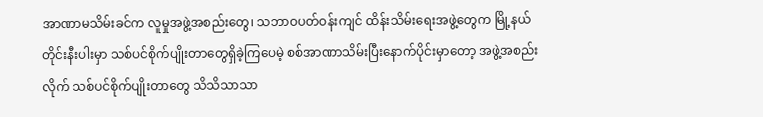အာဏာမသိမ်းခင်က လူမှုအဖွဲ့အစည်းတွေ၊ သဘာဝပတ်ဝန်းကျင် ထိန်းသိမ်းရေးအဖွဲ့တွေက မြို့နယ်တိုင်းနီးပါးမှာ သစ်ပင်စိုက်ပျိုးတာတွေရှိခဲ့ကြပေမဲ့ စစ်အာဏာသိမ်းပြီးနောက်ပိုင်းမှာတော့ အဖွဲ့အစည်းလိုက် သစ်ပင်စိုက်ပျိုးတာတွေ သိသိသာသာ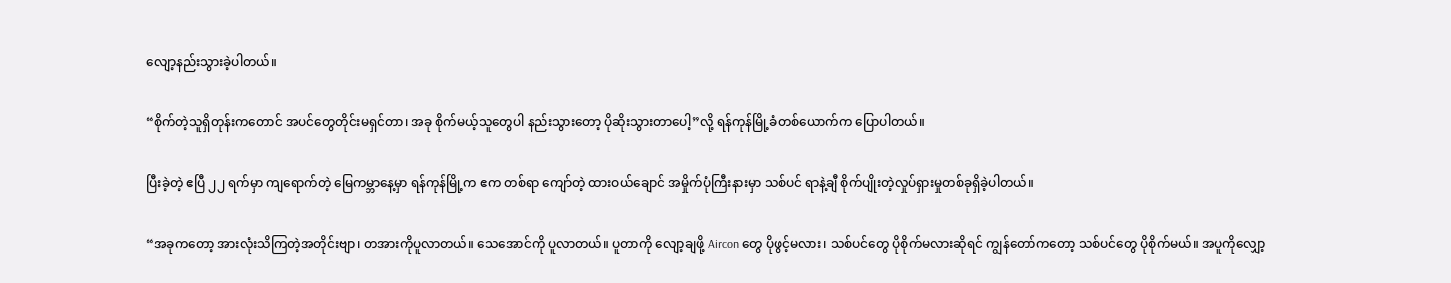လျော့နည်းသွားခဲ့ပါတယ်။

“စိုက်တဲ့သူရှိတုန်းကတောင် အပင်တွေတိုင်းမရှင်တာ၊ အခု စိုက်မယ့်သူတွေပါ နည်းသွားတော့ ပိုဆိုးသွားတာပေါ့”လို့ ရန်ကုန်မြို့ခံတစ်ယောက်က ပြောပါတယ်။

ပြီးခဲ့တဲ့ ဧပြီ ၂၂ ရက်မှာ ကျရောက်တဲ့ မြေကမ္ဘာနေ့မှာ ရန်ကုန်မြို့က ဧက တစ်ရာ ကျော်တဲ့ ထားဝယ်ချောင် အမှိုက်ပုံကြီးနားမှာ သစ်ပင် ရာနဲ့ချီ စိုက်ပျိုးတဲ့လှုပ်ရှားမှုတစ်ခုရှိခဲ့ပါတယ်။

“အခုကတော့ အားလုံးသိကြတဲ့အတိုင်းဗျာ၊ တအားကိုပူလာတယ်။ သေအောင်ကို ပူလာတယ်။ ပူတာကို လျော့ချဖို့ Aircon တွေ ပိုဖွင့်မလား၊ သစ်ပင်တွေ ပိုစိုက်မလားဆိုရင် ကျွန်တော်ကတော့ သစ်ပင်တွေ ပိုစိုက်မယ်။ အပူကိုလျှော့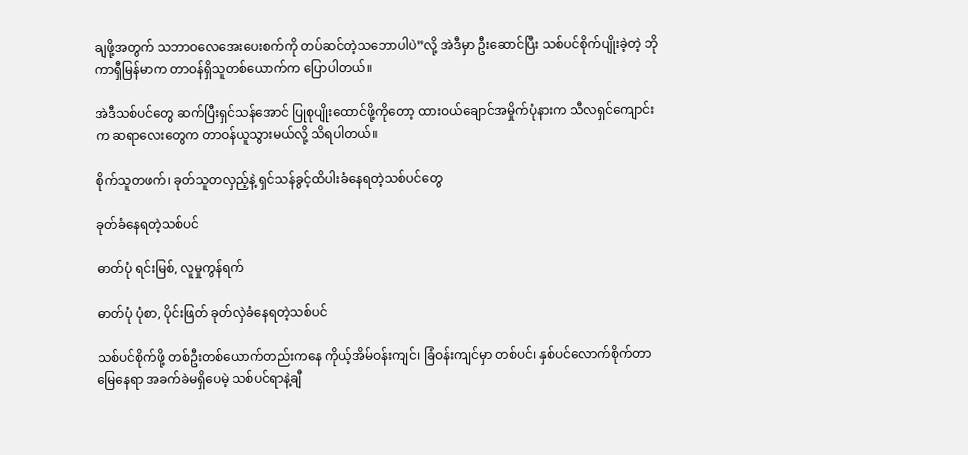ချဖို့အတွက် သဘာဝလေအေးပေးစက်ကို တပ်ဆင်တဲ့သဘောပါပဲ”လို့ အဲဒီမှာ ဦးဆောင်ပြီး သစ်ပင်စိုက်ပျိုးခဲ့တဲ့ ဘိုကာရှီမြန်မာက တာဝန်ရှိသူတစ်ယောက်က ပြောပါတယ်။

အဲဒီသစ်ပင်တွေ ဆက်ပြီးရှင်သန်အောင် ပြုစုပျိုးထောင်ဖို့ကိုတော့ ထားဝယ်ချောင်အမှိုက်ပုံနားက သီလရှင်ကျောင်းက ဆရာလေးတွေက တာဝန်ယူသွားမယ်လို့ သိရပါတယ်။

စိုက်သူတဖက်၊ ခုတ်သူတလှည့်နဲ့ ရှင်သန်ခွင့်ထိပါးခံနေရတဲ့သစ်ပင်တွေ

ခုတ်ခံနေရတဲ့သစ်ပင်

ဓာတ်ပုံ ရင်းမြစ်, လူမှုကွန်ရက်

ဓာတ်ပုံ ပုံစာ, ပိုင်းဖြတ် ခုတ်လှဲခံနေရတဲ့သစ်ပင်

သစ်ပင်စိုက်ဖို့ တစ်ဦးတစ်ယောက်တည်းကနေ ကိုယ့်အိမ်ဝန်းကျင်၊ ခြံဝန်းကျင်မှာ တစ်ပင်၊ နှစ်ပင်လောက်စိုက်တာ မြေနေရာ အခက်ခဲမရှိပေမဲ့ သစ်ပင်ရာနဲ့ချီ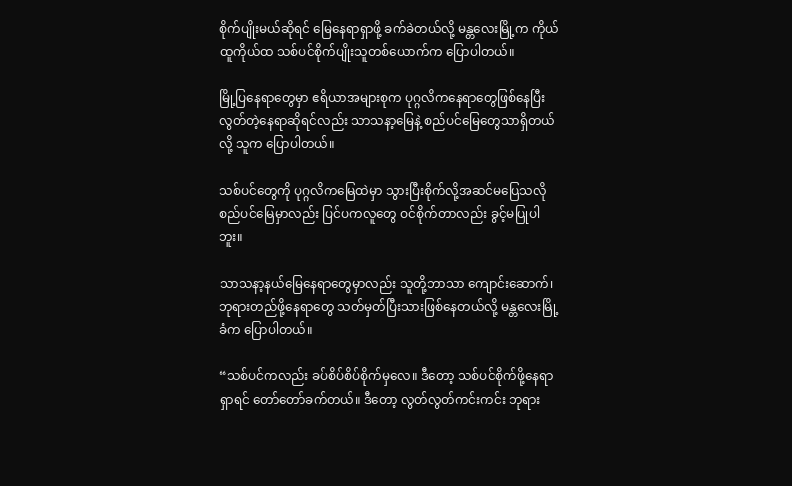စိုက်ပျိုးမယ်ဆိုရင် မြေနေရာရှာဖို့ ခက်ခဲတယ်လို့ မန္တလေးမြို့က ကိုယ်ထူကိုယ်ထ သစ်ပင်စိုက်ပျိုးသူတစ်ယောက်က ပြောပါတယ်။

မြို့ပြနေရာတွေမှာ ဧရိယာအများစုက ပုဂ္ဂလိကနေရာတွေဖြစ်နေပြီး လွတ်တဲ့နေရာဆိုရင်လည်း သာသနာ့မြေနဲ့ စည်ပင်မြေတွေသာရှိတယ်လို့ သူက ပြောပါတယ်။

သစ်ပင်တွေကို ပုဂ္ဂလိကမြေထဲမှာ သွားပြီးစိုက်လို့အဆင်မပြေသလို စည်ပင်မြေမှာလည်း ပြင်ပကလူတွေ ဝင်စိုက်တာလည်း ခွင့်မပြုပါဘူး။

သာသနာ့နယ်မြေနေရာတွေမှာလည်း သူတို့ဘာသာ ကျောင်းဆောက်၊ ဘုရားတည်ဖို့နေရာတွေ သတ်မှတ်ပြီးသားဖြစ်နေတယ်လို့ မန္တလေးမြို့ခံက ပြောပါတယ်။

“သစ်ပင်ကလည်း ခပ်စိပ်စိပ်စိုက်မှလေ။ ဒီတော့ သစ်ပင်စိုက်ဖို့နေရာရှာရင် တော်တော်ခက်တယ်။ ဒီတော့ လွတ်လွတ်ကင်းကင်း ဘုရား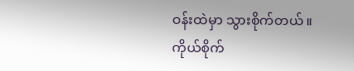ဝန်းထဲမှာ သွားစိုက်တယ်။ ကိုယ်စိုက်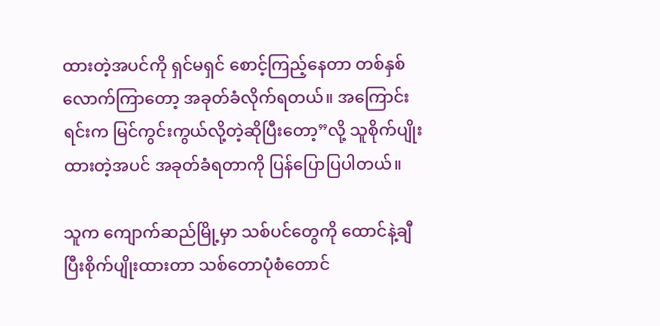ထားတဲ့အပင်ကို ရှင်မရှင် စောင့်ကြည့်နေတာ တစ်နှစ်လောက်ကြာတော့ အခုတ်ခံလိုက်ရတယ်။ အကြောင်းရင်းက မြင်ကွင်းကွယ်လို့တဲ့ဆိုပြီးတော့”လို့ သူစိုက်ပျိုးထားတဲ့အပင် အခုတ်ခံရတာကို ပြန်ပြောပြပါတယ်။

သူက ကျောက်ဆည်မြို့မှာ သစ်ပင်တွေကို ထောင်နဲ့ချီပြီးစိုက်ပျိုးထားတာ သစ်တောပုံစံတောင်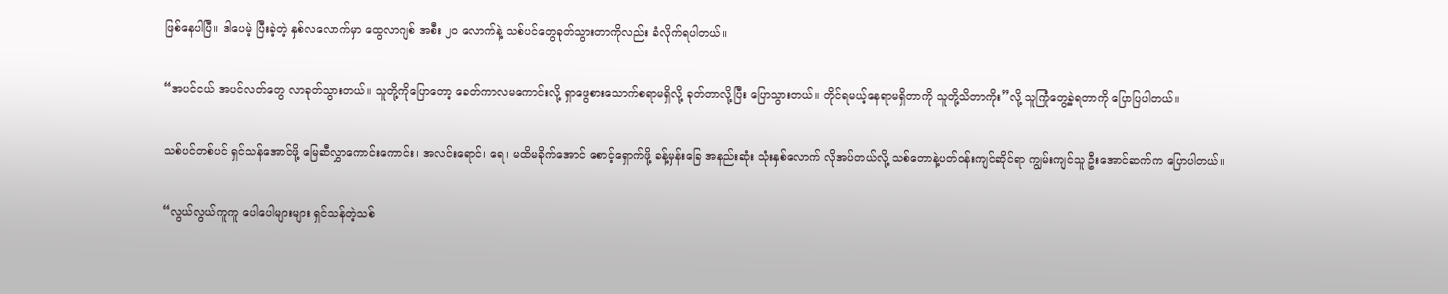ဖြစ်နေပါပြီ။ ဒါပေမဲ့ ပြီးခဲ့တဲ့ နှစ်လလောက်မှာ ထွေလာဂျစ် အစီး ၂၀ လောက်နဲ့ သစ်ပင်တွေခုတ်သွားတာကိုလည်း ခံလိုက်ရပါတယ်။

“အပင်ငယ် အပင်လတ်တွေ လာခုတ်သွားတယ်။ သူတို့ကိုပြောတော့ ခေတ်ကာလမကောင်းလို့ ရှာဖွေစားသောက်စရာမရှိလို့ ခုတ်တာလို့ပြီး ပြောသွားတယ်။ တိုင်ရမယ့်နေရာမရှိတာကို သူတို့သိတာကိုး”လို့ သူကြုံတွေ့ခဲ့ရတာကို ပြောပြပါတယ်။

သစ်ပင်တစ်ပင် ရှင်သန်အောင်ဖို့ မြေဆီလွှာကောင်းကောင်း၊ အလင်းရောင်၊ ရေ၊ မထိမခိုက်အောင် စောင့်ရှောက်ဖို့ ခန့်မှန်းခြေ အနည်းဆုံး သုံးနှစ်လောက် လိုအပ်တယ်လို့ သစ်တောနဲ့ပတ်ဝန်းကျင်ဆိုင်ရာ ကျွမ်းကျင်သူ ဦးအောင်ဆက်က ပြောပါတယ်။

“လွယ်လွယ်ကူကူ ပေါပေါများများ ရှင်သန်တဲ့သစ်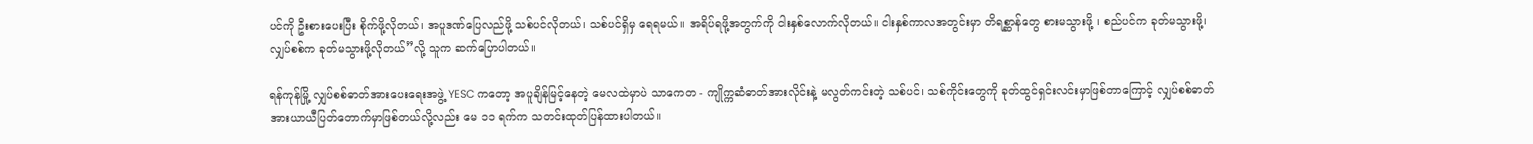ပင်ကို ဦးစားပေးပြီး စိုက်ဖို့လိုတယ်၊ အပူဒဏ်ပြေလည်ဖို့ သစ်ပင်လိုတယ်၊ သစ်ပင်ရှိမှ ရေရမယ်။ အရိပ်ရဖို့အတွက်ကို ငါးနှစ်လောက်လိုတယ်။ ငါးနှစ်ကာလအတွင်းမှာ တိရစ္ဆာန်တွေ စားမသွားဖို့ ၊ စည်ပင်က ခုတ်မသွားဖို့၊ လျှပ်စစ်က ခုတ်မသွားဖို့လိုတယ်”လို့ သူက ဆက်ပြောပါတယ်။

ရန်ကုန်မြို့ လျှပ်စစ်ဓာတ်အားပေးရေးအဖွဲ့ YESC ကတော့ အပူချိန်မြင့်နေတဲ့‌ မေလထဲမှာပဲ သာကေတ - ကျိုက္ကဆံဓာတ်အားလိုင်းနဲ့ မလွတ်ကင်းတဲ့ သစ်ပင်၊ သစ်ကိုင်းတွေကို ခုတ်ထွင်ရှင်းလင်းမှာဖြစ်တာကြောင့် လျှပ်စစ်ဓာတ်အားယာယီပြတ်တောက်မှာဖြစ်တယ်လို့လည်း မေ ၁၁ ရက်က သတင်းထုတ်ပြန်ထားပါတယ်။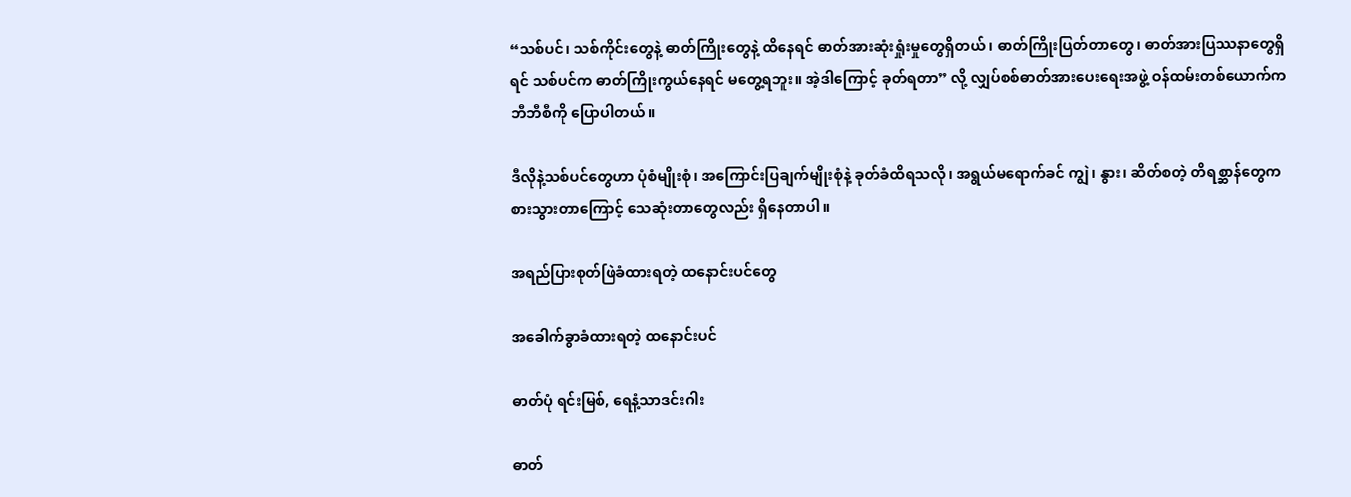“သစ်ပင်၊ သစ်ကိုင်းတွေနဲ့ ဓာတ်ကြိုးတွေနဲ့ ထိနေရင် ဓာတ်အားဆုံးရှုံးမှုတွေရှိတယ်၊ ဓာတ်ကြိုးပြတ်တာတွေ၊ ဓာတ်အားပြဿနာတွေရှိရင် သစ်ပင်က ဓာတ်ကြိုးကွယ်နေရင် မတွေ့ရဘူး။ အဲ့ဒါကြောင့် ခုတ်ရတာ” လို့ လျှပ်စစ်ဓာတ်အားပေးရေးအဖွဲ့ ဝန်ထမ်းတစ်ယောက်က ဘီဘီစီကို ပြောပါတယ်။

ဒီလိုနဲ့သစ်ပင်တွေဟာ ပုံစံမျိုးစုံ၊ အကြောင်းပြချက်မျိုးစုံနဲ့ ခုတ်ခံထိရသလို၊ အရွယ်မရောက်ခင် ကျွဲ၊ နွား၊ ဆိတ်စတဲ့ တိရစ္ဆာန်တွေက စားသွားတာကြောင့် သေဆုံးတာတွေလည်း ရှိနေတာပါ။

အရည်ပြားစုတ်ဖြဲခံထားရတဲ့ ထနောင်းပင်တွေ

အခေါက်ခွာခံထားရတဲ့ ထနောင်းပင်

ဓာတ်ပုံ ရင်းမြစ်, ရေနံ့သာဒင်းဂါး

ဓာတ်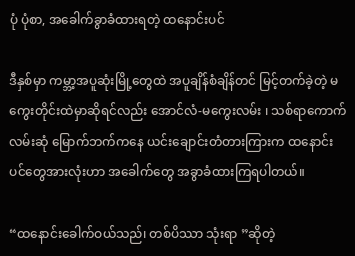ပုံ ပုံစာ, အခေါက်ခွာခံထားရတဲ့ ထနောင်းပင်

ဒီနှစ်မှာ ကမ္ဘာ့အပူဆုံးမြို့တွေထဲ အပူချိန်စံချိန်တင် မြင့်တက်ခဲ့တဲ့ မကွေးတိုင်းထဲမှာဆိုရင်လည်း အောင်လံ-မကွေးလမ်း ၊ သစ်ရာကောက်လမ်းဆုံ မြောက်ဘက်ကနေ ယင်းချောင်းတံတားကြားက ထနောင်းပင်တွေအားလုံးဟာ အခေါက်တွေ အခွာခံထားကြရပါတယ်။

“ထနောင်းခေါက်ဝယ်သည်၊ တစ်ပိဿာ သုံးရာ ”ဆိုတဲ့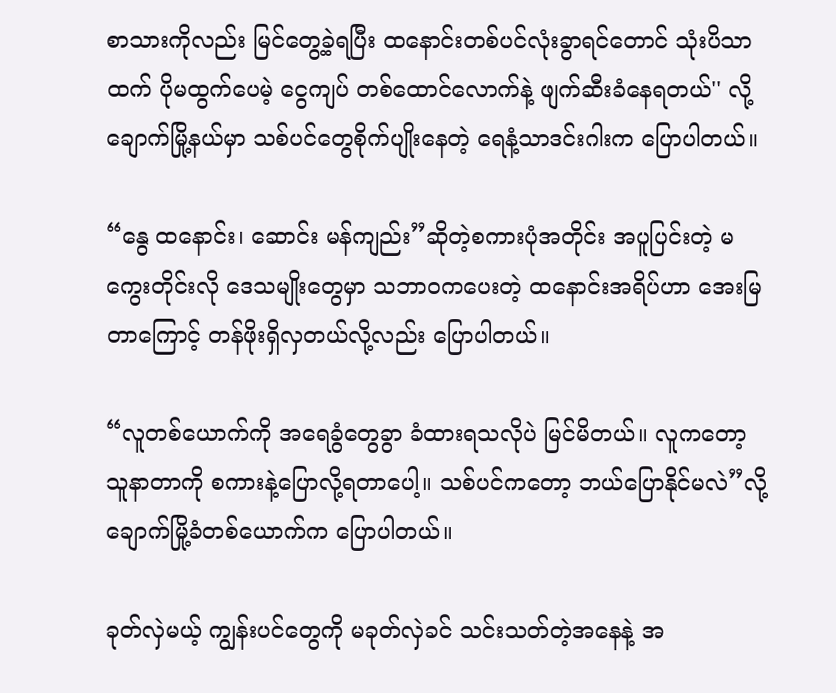စာသားကိုလည်း မြင်တွေ့ခဲ့ရပြီး ထနောင်းတစ်ပင်လုံးခွာရင်တောင် သုံးပိသာထက် ပိုမထွက်ပေမဲ့ ငွေကျပ် တစ်ထောင်လောက်နဲ့ ဖျက်ဆီးခံနေရတယ်'' လို့ ချောက်မြို့နယ်မှာ သစ်ပင်တွေစိုက်ပျိုးနေတဲ့ ရေနံ့သာဒင်းဂါးက ပြောပါတယ်။

“နွေ ထနောင်း၊ ဆောင်း မန်ကျည်း”ဆိုတဲ့စကားပုံအတိုင်း အပူပြင်းတဲ့ မကွေးတိုင်းလို ဒေသမျိုးတွေမှာ သဘာဝကပေးတဲ့ ထနောင်းအရိပ်ဟာ အေးမြတာကြောင့် တန်ဖိုးရှိလှတယ်လို့လည်း ပြောပါတယ်။

“လူတစ်ယောက်ကို အရေခွံတွေခွာ ခံထားရသလိုပဲ မြင်မိတယ်။ လူကတော့ သူနာတာကို စကားနဲ့ပြောလို့ရတာပေါ့။ သစ်ပင်ကတော့ ဘယ်ပြောနိုင်မလဲ”လို့ ချောက်မြို့ခံတစ်ယောက်က ပြောပါတယ်။

ခုတ်လှဲမယ့် ကျွန်းပင်တွေကို မခုတ်လှဲခင် သင်းသတ်တဲ့အနေနဲ့ အ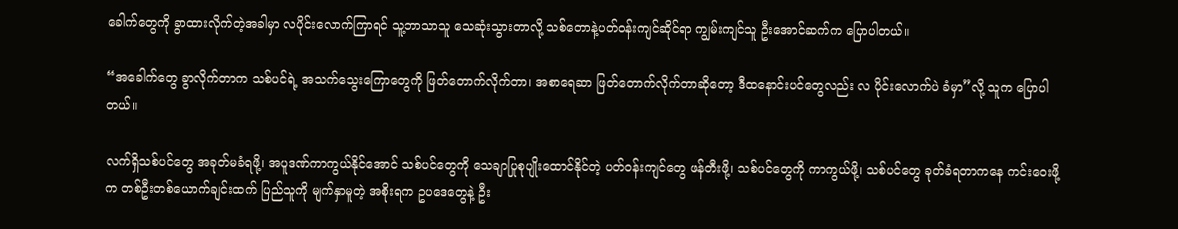ခေါက်တွေကို ခွာထားလိုက်တဲ့အခါမှာ လပိုင်းလောက်ကြာရင် သူ့ဘာသာသူ သေဆုံးသွားတာလို့ သစ်တောနဲ့ပတ်ဝန်းကျင်ဆိုင်ရာ ကျွမ်းကျင်သူ ဦးအောင်ဆက်က ပြောပါတယ်။

“အခေါက်တွေ ခွာလိုက်တာက သစ်ပင်ရဲ့ အသက်သွေးကြောတွေကို ဖြတ်တောက်လိုက်တာ၊ အစာရေဆာ ဖြတ်တောက်လိုက်တာဆိုတော့ ဒီထနောင်းပင်တွေလည်း လ ပိုင်းလောက်ပဲ ခံမှာ”လို့ သူက ‌ပြောပါတယ်။

လက်ရှိသစ်ပင်တွေ အခုတ်မခံရဖို့၊ အပူဒဏ်ကာကွယ်နိုင်အောင် သစ်ပင်တွေကို သေချာပြုစုပျိုးထောင်နိုင်တဲ့ ပတ်ဝန်းကျင်တွေ ဖန်တီးဖို့၊ သစ်ပင်တွေကို ကာကွယ်ဖို့၊ သစ်ပင်တွေ ခုတ်ခံရတာကနေ ကင်းဝေးဖို့က တစ်ဦးတစ်ယောက်ချင်းထက် ပြည်သူကို မျက်နှာမူတဲ့ အစိုးရက ဥပဒေတွေနဲ့ ဦး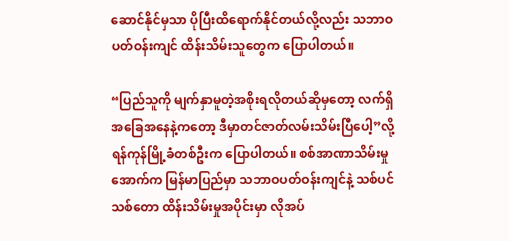ဆောင်နိုင်မှသာ ပိုပြီးထိရောက်နိုင်တယ်လို့လည်း သဘာဝပတ်ဝန်းကျင် ထိန်းသိမ်းသူတွေက ပြောပါတယ်။

“ပြည်သူကို မျက်နှာမူတဲ့အစိုးရလိုတယ်ဆိုမှတော့ လက်ရှိအခြေအနေနဲ့ကတော့ ဒီမှာတင်ဇာတ်လမ်းသိမ်းပြီပေါ့”လို့ ရန်ကုန်မြို့ခံတစ်ဦးက ပြောပါတယ်။ စစ်အာဏာသိမ်းမှုအောက်က မြန်မာပြည်မှာ သဘာဝပတ်ဝန်းကျင်နဲ့ သစ်ပင်သစ်တော ထိန်းသိမ်းမှုအပိုင်းမှာ လိုအပ်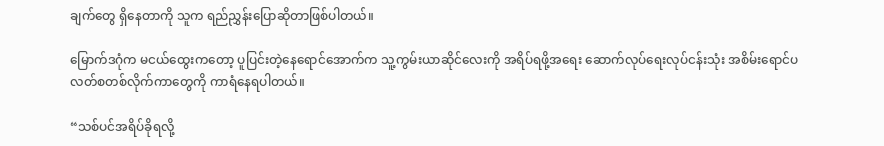ချက်တွေ ရှိနေတာကို သူက ရည်ညွှန်းပြောဆိုတာဖြစ်ပါတယ်။

မြောက်ဒဂုံက မငယ်ထွေးကတော့ ပူပြင်းတဲ့နေရောင်အောက်က သူ့ကွမ်းယာဆိုင်လေးကို အရိပ်ရဖို့အရေး ဆောက်လုပ်ရေးလုပ်ငန်းသုံး အစိမ်းရောင်ပလတ်စတစ်လိုက်ကာတွေကို ကာရံနေရပါတယ်။

“သစ်ပင်အရိပ်ခိုရလို့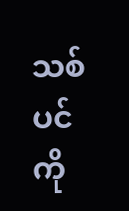သစ်ပင်ကို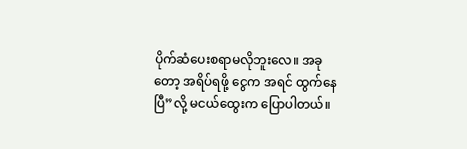ပိုက်ဆံပေးစရာမလိုဘူးလေ။ အခုတော့ အရိပ်ရဖို့ ငွေက အရင် ထွက်နေပြီ”လို့ မငယ်ထွေးက ပြောပါတယ်။